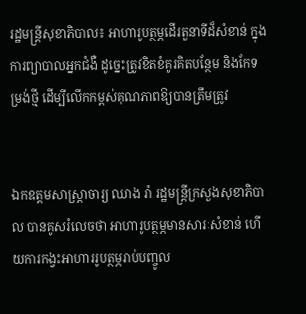រដ្ឋមន្រ្តីសុខាភិបាល៖ អាហារូបត្ថម្ភដើរតួនាទីដ៏សំខាន់ ក្នុងការព្យាបាលអ្នកជំងឺ ដូច្នេះត្រូវខិតខំគូរគិតបន្ថែម និងកែទម្រង់ថ្មី ដើម្បីលើកកម្ពស់គុណភាពឱ្យបានត្រឹមត្រូវ


ឯកឧត្តមសាស្រ្តាចារ្យ ឈាង រ៉ា រដ្ឋមន្រ្តីក្រសួងសុខាភិបាល បានគូសរំលេចថា អាហារូបត្ថម្ភមានសារៈសំខាន់ ហើយការកង្វះអាហាររូបត្ថម្ភរាប់បញ្ចូល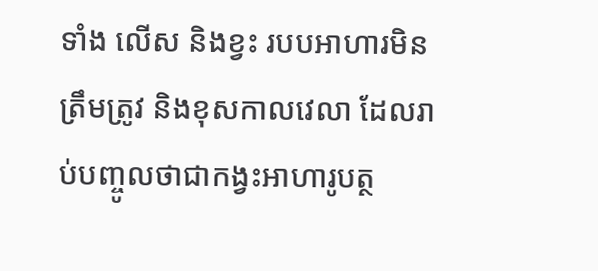ទាំង លើស និងខ្វះ របបអាហារមិនត្រឹមត្រូវ និងខុសកាលវេលា ដែលរាប់បញ្ចូលថាជាកង្វះអាហារូបត្ថ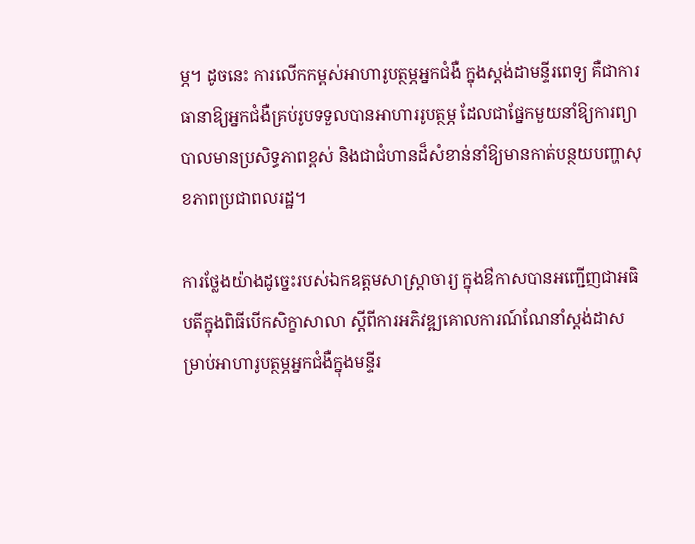ម្ភ។ ដូចនេះ ការលើកកម្ពស់អាហារូបត្ថម្ភអ្នកជំងឺ ក្នុងស្តង់ដាមន្ទីរពេទ្យ គឺជាការធានាឱ្យអ្នកជំងឺគ្រប់រូបទទួលបានអាហាររូបត្ថម្ភ ដែលជាផ្នែកមួយនាំឱ្យការព្យាបាលមានប្រសិទ្ធភាពខ្ពស់ និងជាជំហានដ៏សំខាន់នាំឱ្យមានកាត់បន្ថយបញ្ហាសុខភាពប្រជាពលរដ្ឋ។

ការថ្លែងយ៉ាងដូច្នេះរបស់ឯកឧត្តមសាស្ត្រាចារ្យ ក្នុងឳកាសបានអញ្ជើញជាអធិបតីក្នុងពិធីបើកសិក្ខាសាលា ស្តីពីការអភិវឌ្ឍគោលការណ៍ណែនាំស្តង់ដាសម្រាប់អាហារូបត្ថម្ភអ្នកជំងឺក្នុងមន្ទីរ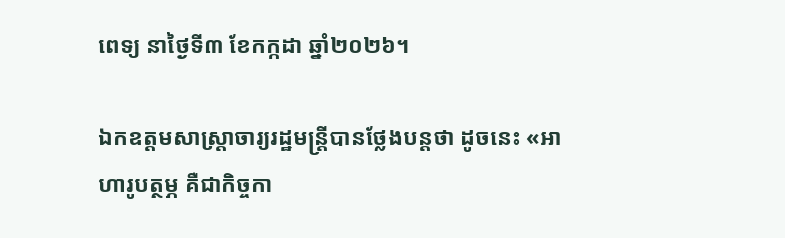ពេទ្យ នាថ្ងៃទី៣ ខែកក្កដា ឆ្នាំ២០២៦។

ឯកឧត្តមសាស្ត្រាចារ្យរដ្ឋមន្ត្រីបានថ្លែងបន្តថា ដូចនេះ «អាហារូបត្ថម្ភ គឺជាកិច្ចកា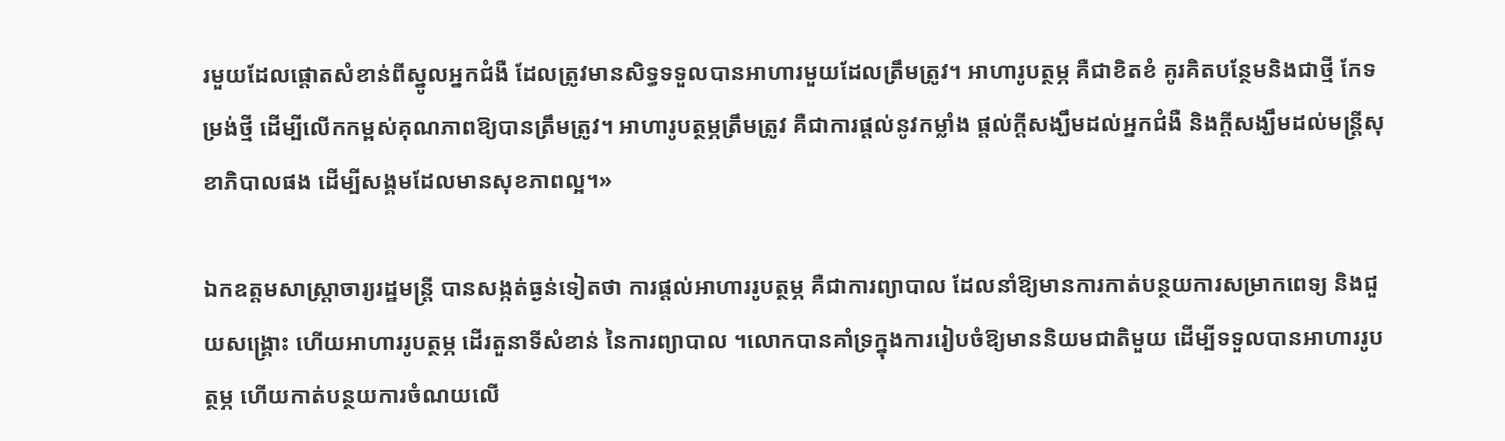រមួយដែលផ្តោតសំខាន់ពីស្នូលអ្នកជំងឺ ដែលត្រូវមានសិទ្ធទទួលបានអាហារមួយដែលត្រឹមត្រូវ។ អាហារូបត្ថម្ភ គឺជាខិតខំ គូរគិតបន្ថែមនិងជាថ្មី កែទម្រង់ថ្មី ដើម្បីលើកកម្ពស់គុណភាពឱ្យបានត្រឹមត្រូវ។ អាហារូបត្ថម្ភត្រឹមត្រូវ គឺជាការផ្តល់នូវកម្លាំង ផ្តល់ក្តីសង្ឃឹមដល់អ្នកជំងឺ និងក្តីសង្ឃឹមដល់មន្រ្តីសុខាភិបាលផង ដើម្បីសង្គមដែលមានសុខភាពល្អ។»

ឯកឧត្តមសាស្ត្រាចារ្យរដ្ឋមន្រ្តី បានសង្កត់ធ្ងន់ទៀតថា ការផ្តល់អាហាររូបត្ថម្ភ គឺជាការព្យាបាល ដែលនាំឱ្យមានការកាត់បន្ថយការសម្រាកពេទ្យ និងជួយសង្រ្គោះ ហើយអាហាររូបត្ថម្ភ ដើរតួនាទីសំខាន់ នៃការព្យាបាល ។លោកបានគាំទ្រក្នុងការរៀបចំឱ្យមាននិយមជាតិមួយ ដើម្បីទទួលបានអាហាររូបត្ថម្ភ ហើយកាត់បន្ថយការចំណយលើ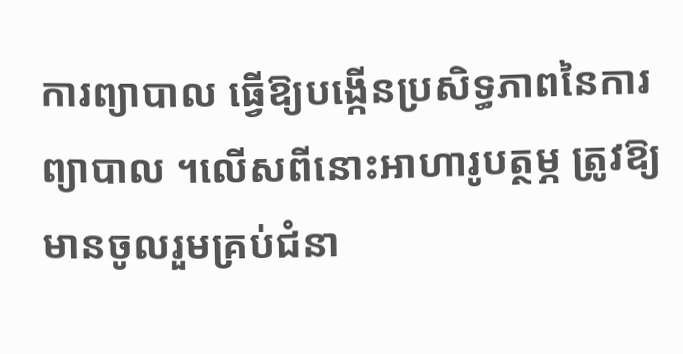ការព្យាបាល ធ្វើឱ្យបង្កើនប្រសិទ្ធភាពនៃការព្យាបាល ។លើសពីនោះអាហារូបត្ថម្ភ ត្រូវឱ្យមានចូលរួមគ្រប់ជំនា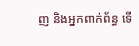ញ និងអ្នកពាក់ព័ន្ធ ទើ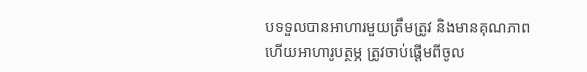បទទួលបានអាហារមួយត្រឹមត្រូវ និងមានគុណភាព ហើយអាហារូបត្ថម្ភ ត្រូវចាប់ផ្តើមពីចូល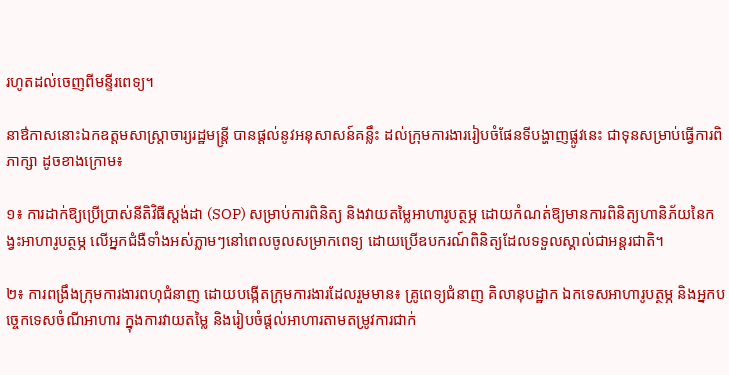រហូតដល់ចេញពីមន្ទីរពេទ្យ។

នាឳកាសនោះឯកឧត្តមសាស្រ្តាចារ្យរដ្ឋមន្រ្តី បានផ្តល់នូវអនុសាសន៍គន្លឹះ ដល់ក្រុមការងាររៀបចំផែនទីបង្ហាញផ្លូវនេះ ជាទុនសម្រាប់ធ្វើការពិភាក្សា ដូចខាងក្រោម៖

១៖ ការដាក់ឱ្យប្រើប្រាស់នីតិវិធីស្ដង់ដា (SOP) សម្រាប់ការពិនិត្យ និងវាយតម្លៃអាហារូបត្ថម្ភ ដោយកំណត់ឱ្យមានការពិនិត្យហានិភ័យនៃកង្វះអាហារូបត្ថម្ភ លើអ្នកជំងឺទាំងអស់ភ្លាមៗនៅពេលចូលសម្រាកពេទ្យ ដោយប្រើឧបករណ៍ពិនិត្យដែលទទួលស្គាល់ជាអន្តរជាតិ។

២៖ ការពង្រឹងក្រុមការងារពហុជំនាញ ដោយបង្កើតក្រុមការងារដែលរួមមាន៖ គ្រូពេទ្យជំនាញ គិលានុបដ្ឋាក ឯកទេសអាហារូបត្ថម្ភ និងអ្នកបច្ចេកទេសចំណីអាហារ ក្នុងការវាយតម្លៃ និងរៀបចំផ្តល់អាហារតាមតម្រូវការជាក់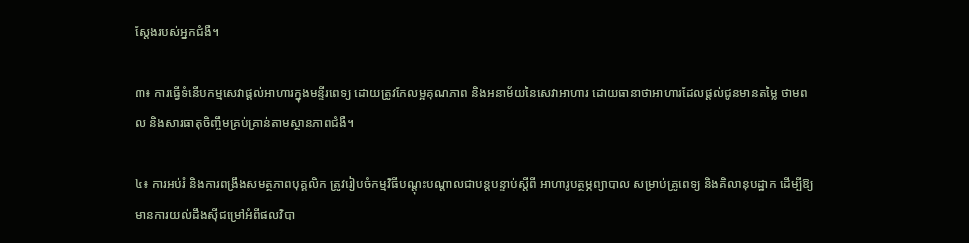ស្តែងរបស់អ្នកជំងឺ។

៣៖ ការធ្វើទំនើបកម្មសេវាផ្ដល់អាហារក្នុងមន្ទីរពេទ្យ ដោយត្រូវកែលម្អគុណភាព និងអនាម័យនៃសេវាអាហារ ដោយធានាថាអាហារដែលផ្តល់ជូនមានតម្លៃ ថាមពល និងសារធាតុចិញ្ចឹមគ្រប់គ្រាន់តាមស្ថានភាពជំងឺ។

៤៖ ការអប់រំ និងការពង្រឹងសមត្ថភាពបុគ្គលិក ត្រូវរៀបចំកម្មវិធីបណ្តុះបណ្តាលជាបន្តបន្ទាប់ស្តីពី អាហារូបត្ថម្ភព្យាបាល សម្រាប់គ្រូពេទ្យ និងគិលានុបដ្ឋាក ដើម្បីឱ្យមានការយល់ដឹងស៊ីជម្រៅអំពីផលវិបា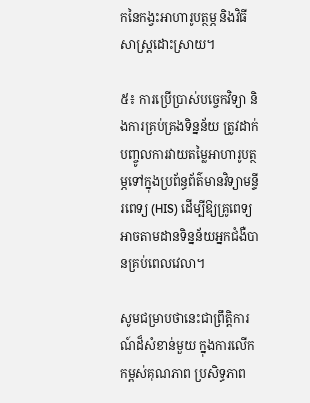កនៃកង្វះអាហារូបត្ថម្ភ និងវិធីសាស្ត្រដោះស្រាយ។

៥៖ ការប្រើប្រាស់បច្ចេកវិទ្យា និងការគ្រប់គ្រងទិន្នន័យ ត្រូវដាក់បញ្ចូលការវាយតម្លៃអាហារូបត្ថម្ភទៅក្នុងប្រព័ន្ធព័ត៌មានវិទ្យាមន្ទីរពេទ្យ (HIS) ដើម្បីឱ្យគ្រូពេទ្យអាចតាមដានទិន្នន័យអ្នកជំងឺបានគ្រប់ពេលវេលា។

សូមជម្រាបថានេះជាព្រឹត្តិការណ៍ដ៏សំខាន់មួយ ក្នុងការលើកកម្ពស់គុណភាព ប្រសិទ្ធភាព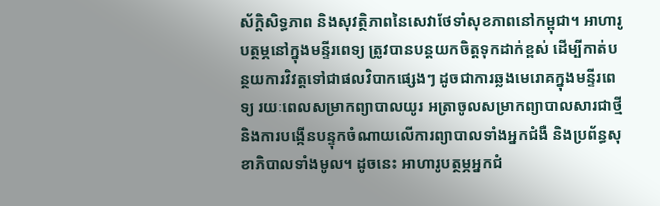ស័ក្តិសិទ្ធភាព និងសុវត្ថិភាពនៃសេវាថែទាំសុខភាពនៅកម្ពុជា។ អាហារូបត្ថម្ភនៅក្នុងមន្ទីរពេទ្យ ត្រូវបានបន្តយកចិត្តទុកដាក់ខ្ពស់ ដើម្បីកាត់បន្ថយការវិវត្តទៅជាផលវិបាកផ្សេងៗ ដូចជាការឆ្លងមេរោគក្នុងមន្ទីរពេទ្យ រយៈពេលសម្រាកព្យាបាលយូរ អត្រាចូលសម្រាកព្យាបាលសារជាថ្មី និងការបង្កើនបន្ទុកចំណាយលើការព្យាបាលទាំងអ្នកជំងឺ និងប្រព័ន្ធសុខាភិបាលទាំងមូល។ ដូចនេះ អាហារូបត្ថម្ភអ្នកជំ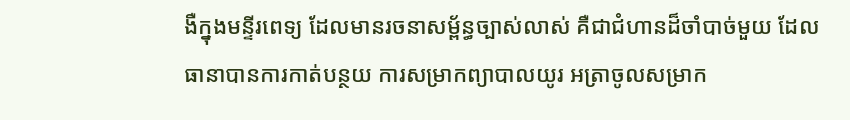ងឺក្នុងមន្ទីរពេទ្យ ដែលមានរចនាសម្ព័ន្ធច្បាស់លាស់ គឺជាជំហានដ៏ចាំបាច់មួយ ដែលធានាបានការកាត់បន្ថយ ការសម្រាកព្យាបាលយូរ អត្រាចូលសម្រាក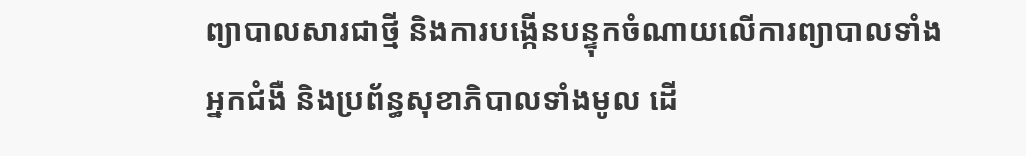ព្យាបាលសារជាថ្មី និងការបង្កើនបន្ទុកចំណាយលើការព្យាបាលទាំងអ្នកជំងឺ និងប្រព័ន្ធសុខាភិបាលទាំងមូល ដើ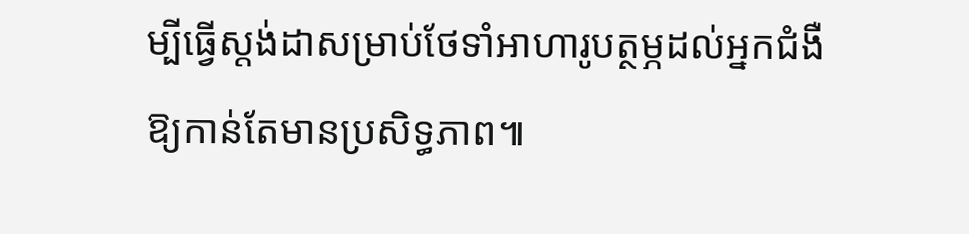ម្បីធ្វើស្តង់ដាសម្រាប់ថែទាំអាហារូបត្ថម្ភដល់អ្នកជំងឺឱ្យកាន់តែមានប្រសិទ្ធភាព៕